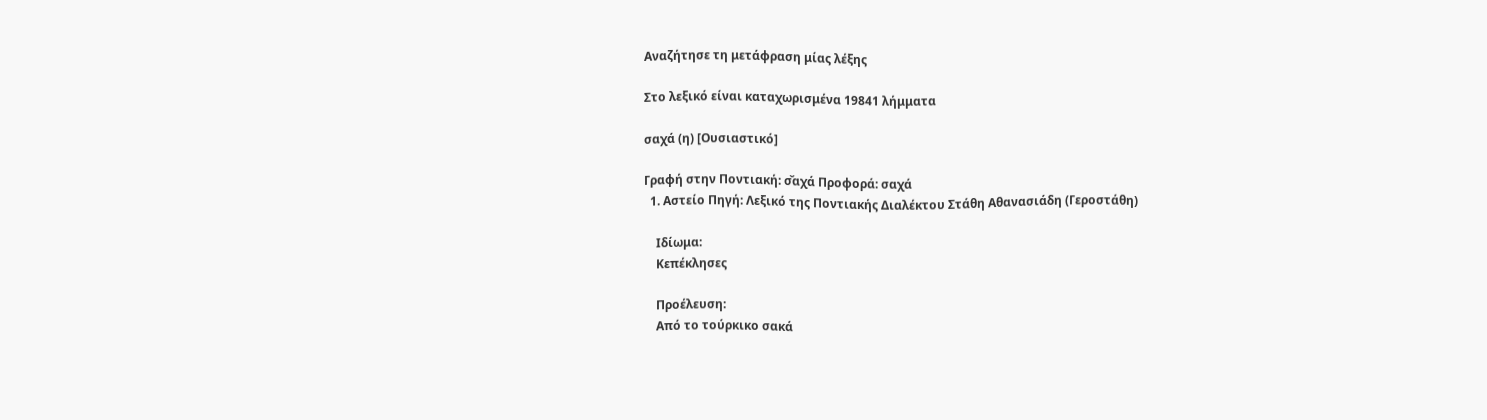Αναζήτησε τη μετάφραση μίας λέξης

Στο λεξικό είναι καταχωρισμένα 19841 λήμματα

σαχά (η) [Ουσιαστικό]

Γραφή στην Ποντιακή: σ̌αχά Προφορά: σαχά
  1. Αστείο Πηγή: Λεξικό της Ποντιακής Διαλέκτου Στάθη Αθανασιάδη (Γεροστάθη)

    Ιδίωμα:
    Κεπέκλησες

    Προέλευση:
    Από το τούρκικο σακά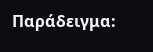Παράδειγμα: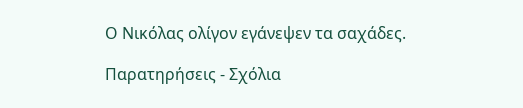Ο Νικόλας ολίγον εγάνεψεν τα σαχάδες.

Παρατηρήσεις - Σχόλια